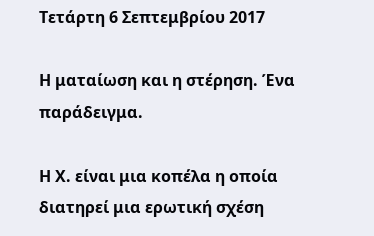Τετάρτη 6 Σεπτεμβρίου 2017

Η ματαίωση και η στέρηση. Ένα παράδειγμα.

Η Χ. είναι μια κοπέλα η οποία διατηρεί μια ερωτική σχέση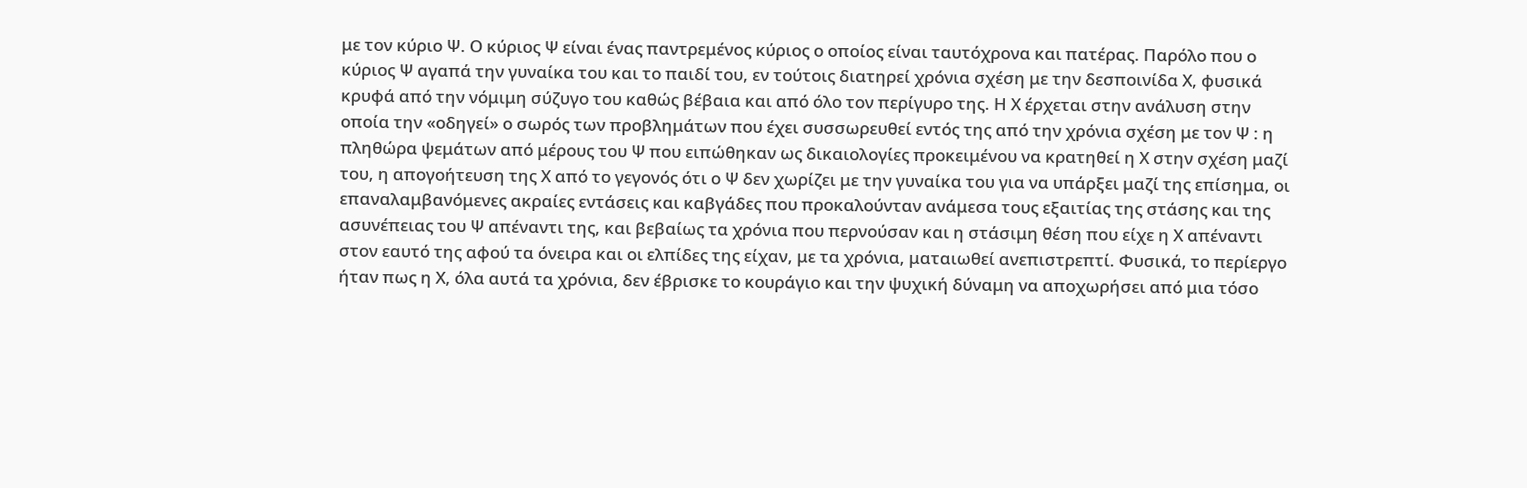με τον κύριο Ψ. Ο κύριος Ψ είναι ένας παντρεμένος κύριος ο οποίος είναι ταυτόχρονα και πατέρας. Παρόλο που ο κύριος Ψ αγαπά την γυναίκα του και το παιδί του, εν τούτοις διατηρεί χρόνια σχέση με την δεσποινίδα Χ, φυσικά κρυφά από την νόμιμη σύζυγο του καθώς βέβαια και από όλο τον περίγυρο της. Η Χ έρχεται στην ανάλυση στην οποία την «οδηγεί» ο σωρός των προβλημάτων που έχει συσσωρευθεί εντός της από την χρόνια σχέση με τον Ψ : η πληθώρα ψεμάτων από μέρους του Ψ που ειπώθηκαν ως δικαιολογίες προκειμένου να κρατηθεί η Χ στην σχέση μαζί του, η απογοήτευση της Χ από το γεγονός ότι ο Ψ δεν χωρίζει με την γυναίκα του για να υπάρξει μαζί της επίσημα, οι επαναλαμβανόμενες ακραίες εντάσεις και καβγάδες που προκαλούνταν ανάμεσα τους εξαιτίας της στάσης και της ασυνέπειας του Ψ απέναντι της, και βεβαίως τα χρόνια που περνούσαν και η στάσιμη θέση που είχε η Χ απέναντι στον εαυτό της αφού τα όνειρα και οι ελπίδες της είχαν, με τα χρόνια, ματαιωθεί ανεπιστρεπτί. Φυσικά, το περίεργο ήταν πως η Χ, όλα αυτά τα χρόνια, δεν έβρισκε το κουράγιο και την ψυχική δύναμη να αποχωρήσει από μια τόσο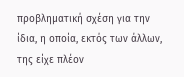προβληματική σχέση για την ίδια, η οποία, εκτός των άλλων, της είχε πλέον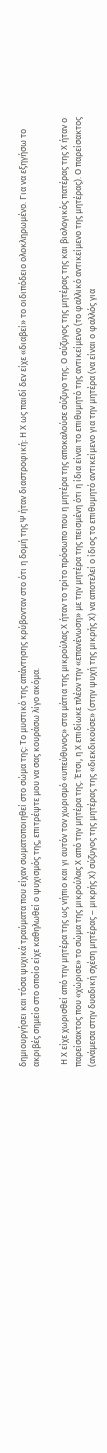δημιουργήσει και τόσα ψυχικά τραύματα που είχαν σωματοποιηθεί στο σώμα της: Το μυστικό της απάντησης κρύβονταν στο ότι η δομή της Ψ ήταν διαστροφική: Η Χ ως παιδί δεν είχε «διαβεί» το οιδιπόδειο ολοκληρωμένο. Για να εξηγήσω το ακριβές σημείο στο οποίο είχε καθηλωθεί ο ψυχισμός της, επιτρέψτε μου να σας κουράσω λίγο ακόμα.

 Η Χ είχε χωρισθεί από την μητέρα της ως νήπιο και γι αυτόν τον χωρισμό «υπεύθυνος» στα μάτια της μικρούλας Χ ήταν το τρίτο πρόσωπο που η μητέρα της αποκαλούσε σύζυγο της. Ο σύζυγος της μητέρας της και βιολογικός πατέρας της Χ ήταν ο παρείσακτος που «χώρισε» το σώμα της μικρούλας Χ από την μητέρα της. Έτσι, η Χ επιδίωκε πλέον την «επανένωση» με την μητέρα της πεισμένη ότι η ίδια είναι το επιθυμητό της αντικείμενο (το φαλλικό αντικείμενο της μητέρας). Ο παρείσακτος (ανάμεσα στην δυαδική σχέση μητέρας – μικρής Χ) σύζυγος της μητέρας της «διεκδικούσε» (στην ψυχή της μικρής Χ) να αποτελεί ο ίδιος το επιθυμητό αντικείμενο για την μητέρα (να είναι ο φαλλός για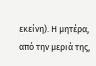εκείνη). Η μητέρα, από την μεριά της,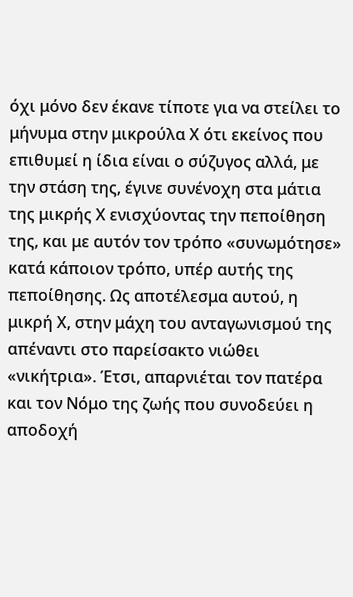όχι μόνο δεν έκανε τίποτε για να στείλει το μήνυμα στην μικρούλα Χ ότι εκείνος που επιθυμεί η ίδια είναι ο σύζυγος αλλά, με την στάση της, έγινε συνένοχη στα μάτια της μικρής Χ ενισχύοντας την πεποίθηση της, και με αυτόν τον τρόπο «συνωμότησε» κατά κάποιον τρόπο, υπέρ αυτής της πεποίθησης. Ως αποτέλεσμα αυτού, η μικρή Χ, στην μάχη του ανταγωνισμού της απέναντι στο παρείσακτο νιώθει «νικήτρια». Έτσι, απαρνιέται τον πατέρα και τον Νόμο της ζωής που συνοδεύει η αποδοχή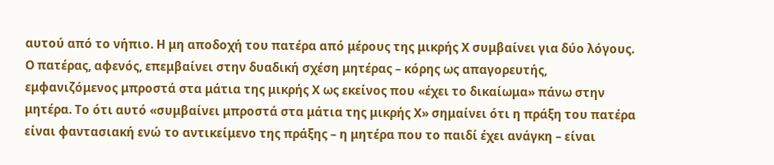αυτού από το νήπιο. Η μη αποδοχή του πατέρα από μέρους της μικρής Χ συμβαίνει για δύο λόγους. Ο πατέρας, αφενός, επεμβαίνει στην δυαδική σχέση μητέρας – κόρης ως απαγορευτής, εμφανιζόμενος μπροστά στα μάτια της μικρής Χ ως εκείνος που «έχει το δικαίωμα» πάνω στην μητέρα. Το ότι αυτό «συμβαίνει μπροστά στα μάτια της μικρής Χ» σημαίνει ότι η πράξη του πατέρα είναι φαντασιακή ενώ το αντικείμενο της πράξης – η μητέρα που το παιδί έχει ανάγκη – είναι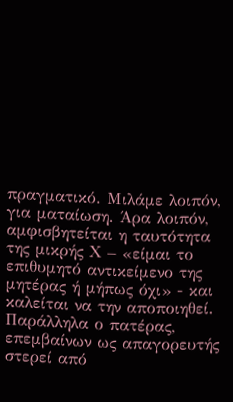πραγματικό. Μιλάμε λοιπόν, για ματαίωση. Άρα λοιπόν, αμφισβητείται η ταυτότητα της μικρής Χ – «είμαι το επιθυμητό αντικείμενο της μητέρας ή μήπως όχι» - και καλείται να την αποποιηθεί. Παράλληλα ο πατέρας, επεμβαίνων ως απαγορευτής στερεί από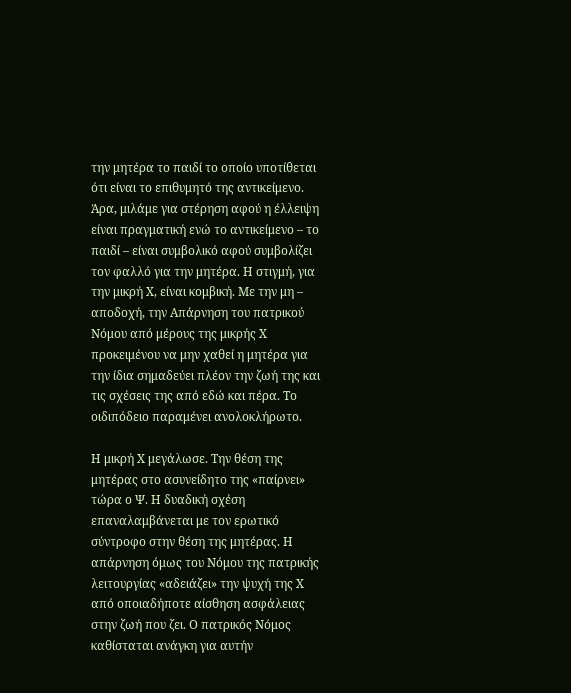την μητέρα το παιδί το οποίο υποτίθεται ότι είναι το επιθυμητό της αντικείμενο. Άρα, μιλάμε για στέρηση αφού η έλλειψη είναι πραγματική ενώ το αντικείμενο – το παιδί – είναι συμβολικό αφού συμβολίζει τον φαλλό για την μητέρα. Η στιγμή, για την μικρή Χ, είναι κομβική. Με την μη – αποδοχή, την Απάρνηση του πατρικού Νόμου από μέρους της μικρής Χ προκειμένου να μην χαθεί η μητέρα για την ίδια σημαδεύει πλέον την ζωή της και τις σχέσεις της από εδώ και πέρα. Το οιδιπόδειο παραμένει ανολοκλήρωτο.

Η μικρή Χ μεγάλωσε. Την θέση της μητέρας στο ασυνείδητο της «παίρνει» τώρα ο Ψ. Η δυαδική σχέση επαναλαμβάνεται με τον ερωτικό σύντροφο στην θέση της μητέρας. Η απάρνηση όμως του Νόμου της πατρικής λειτουργίας «αδειάζει» την ψυχή της Χ από οποιαδήποτε αίσθηση ασφάλειας στην ζωή που ζει. Ο πατρικός Νόμος καθίσταται ανάγκη για αυτήν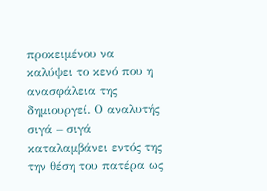προκειμένου να καλύψει το κενό που η ανασφάλεια της δημιουργεί. Ο αναλυτής σιγά – σιγά καταλαμβάνει εντός της την θέση του πατέρα ως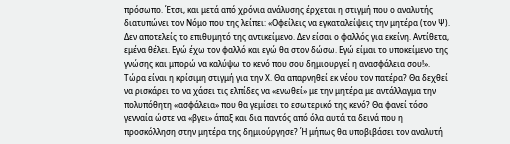πρόσωπο. Έτσι, και μετά από χρόνια ανάλυσης έρχεται η στιγμή που ο αναλυτής διατυπώνει τον Νόμο που της λείπει: «Οφείλεις να εγκαταλείψεις την μητέρα (τον Ψ). Δεν αποτελείς το επιθυμητό της αντικείμενο. Δεν είσαι ο φαλλός για εκείνη. Αντίθετα, εμένα θέλει. Εγώ έχω τον φαλλό και εγώ θα στον δώσω. Εγώ είμαι το υποκείμενο της γνώσης και μπορώ να καλύψω το κενό που σου δημιουργεί η ανασφάλεια σου!».
Τώρα είναι η κρίσιμη στιγμή για την Χ. Θα απαρνηθεί εκ νέου τον πατέρα? Θα δεχθεί να ρισκάρει το να χάσει τις ελπίδες να «ενωθεί» με την μητέρα με αντάλλαγμα την πολυπόθητη «ασφάλεια» που θα γεμίσει το εσωτερικό της κενό? Θα φανεί τόσο γενναία ώστε να «βγει» άπαξ και δια παντός από όλα αυτά τα δεινά που η προσκόλληση στην μητέρα της δημιούργησε? Ή μήπως θα υποβιβάσει τον αναλυτή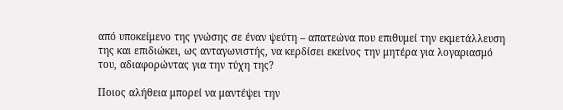από υποκείμενο της γνώσης σε έναν ψεύτη – απατεώνα που επιθυμεί την εκμετάλλευση της και επιδιώκει, ως ανταγωνιστής, να κερδίσει εκείνος την μητέρα για λογαριασμό του, αδιαφορώντας για την τύχη της?

Ποιος αλήθεια μπορεί να μαντέψει την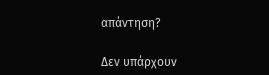απάντηση?

Δεν υπάρχουν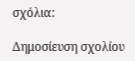σχόλια:

Δημοσίευση σχολίου